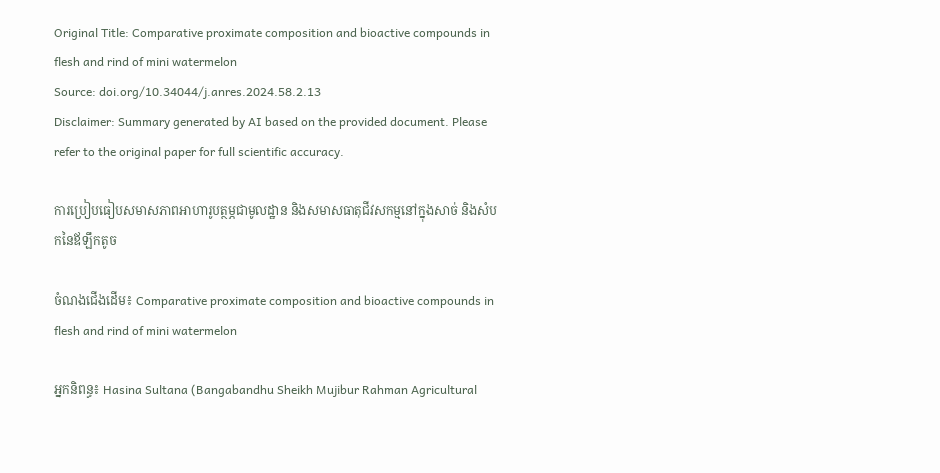Original Title: Comparative proximate composition and bioactive compounds in flesh and rind of mini watermelon
Source: doi.org/10.34044/j.anres.2024.58.2.13
Disclaimer: Summary generated by AI based on the provided document. Please refer to the original paper for full scientific accuracy.

ការប្រៀបធៀបសមាសភាពអាហារូបត្ថម្ភជាមូលដ្ឋាន និងសមាសធាតុជីវសកម្មនៅក្នុងសាច់ និងសំបកនៃឪឡឹកតូច

ចំណងជើងដើម៖ Comparative proximate composition and bioactive compounds in flesh and rind of mini watermelon

អ្នកនិពន្ធ៖ Hasina Sultana (Bangabandhu Sheikh Mujibur Rahman Agricultural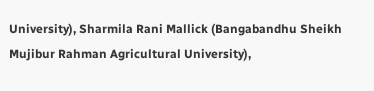University), Sharmila Rani Mallick (Bangabandhu Sheikh Mujibur Rahman Agricultural University),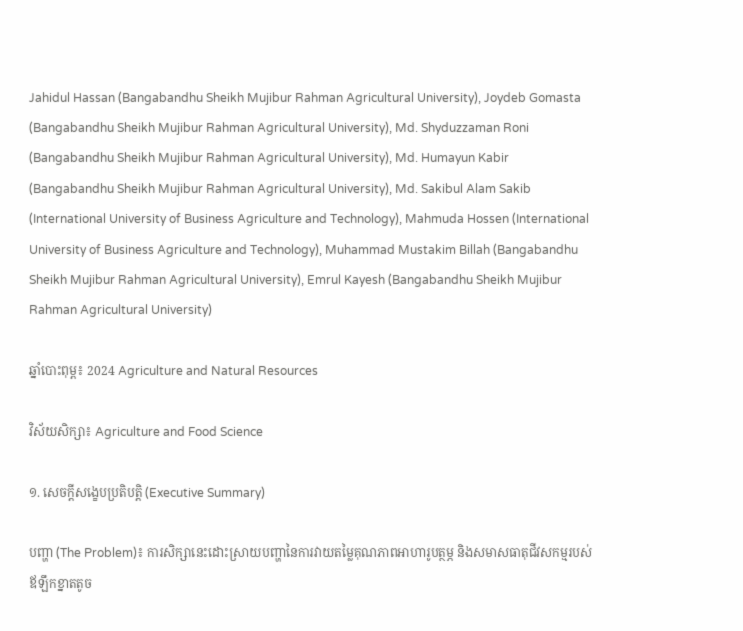Jahidul Hassan (Bangabandhu Sheikh Mujibur Rahman Agricultural University), Joydeb Gomasta (Bangabandhu Sheikh Mujibur Rahman Agricultural University), Md. Shyduzzaman Roni (Bangabandhu Sheikh Mujibur Rahman Agricultural University), Md. Humayun Kabir (Bangabandhu Sheikh Mujibur Rahman Agricultural University), Md. Sakibul Alam Sakib (International University of Business Agriculture and Technology), Mahmuda Hossen (International University of Business Agriculture and Technology), Muhammad Mustakim Billah (Bangabandhu Sheikh Mujibur Rahman Agricultural University), Emrul Kayesh (Bangabandhu Sheikh Mujibur Rahman Agricultural University)

ឆ្នាំបោះពុម្ព៖ 2024 Agriculture and Natural Resources

វិស័យសិក្សា៖ Agriculture and Food Science

១. សេចក្តីសង្ខេបប្រតិបត្តិ (Executive Summary)

បញ្ហា (The Problem)៖ ការសិក្សានេះដោះស្រាយបញ្ហានៃការវាយតម្លៃគុណភាពអាហារូបត្ថម្ភ និងសមាសធាតុជីវសកម្មរបស់ឪឡឹកខ្នាតតូច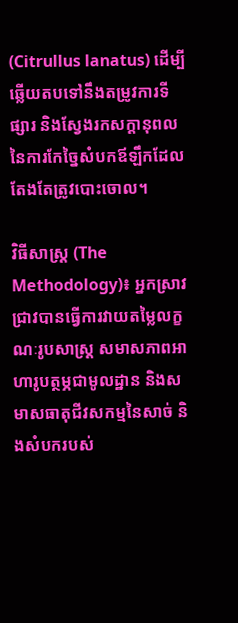(Citrullus lanatus) ដើម្បីឆ្លើយតបទៅនឹងតម្រូវការទីផ្សារ និងស្វែងរកសក្តានុពលនៃការកែច្នៃសំបកឪឡឹកដែលតែងតែត្រូវបោះចោល។

វិធីសាស្ត្រ (The Methodology)៖ អ្នកស្រាវជ្រាវបានធ្វើការវាយតម្លៃលក្ខណៈរូបសាស្ត្រ សមាសភាពអាហារូបត្ថម្ភជាមូលដ្ឋាន និងសមាសធាតុជីវសកម្មនៃសាច់ និងសំបករបស់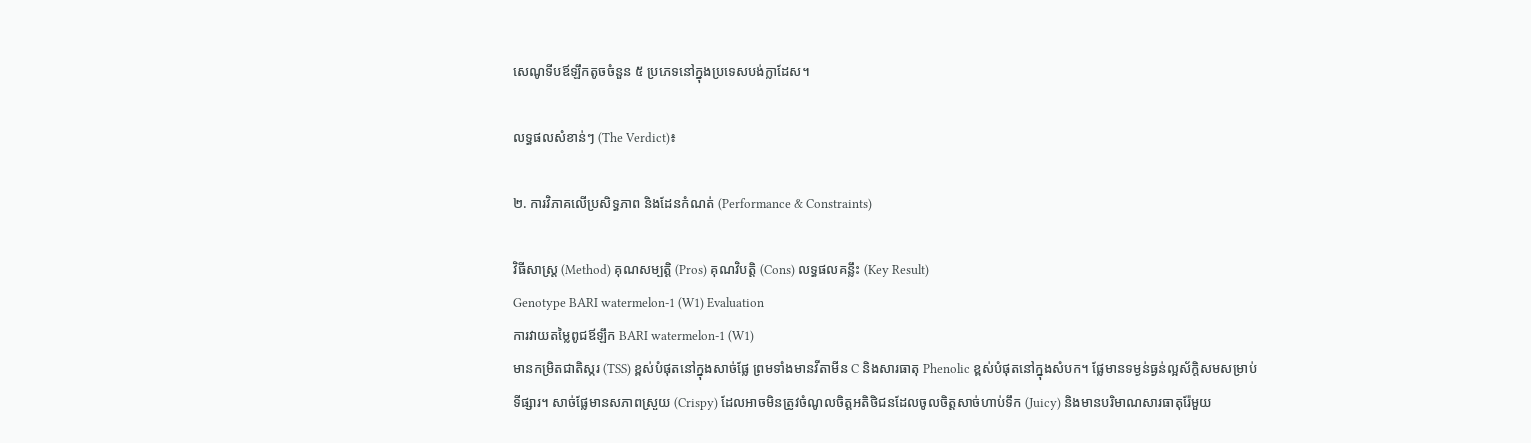សេណូទីបឪឡឹកតូចចំនួន ៥ ប្រភេទនៅក្នុងប្រទេសបង់ក្លាដែស។

លទ្ធផលសំខាន់ៗ (The Verdict)៖

២. ការវិភាគលើប្រសិទ្ធភាព និងដែនកំណត់ (Performance & Constraints)

វិធីសាស្ត្រ (Method) គុណសម្បត្តិ (Pros) គុណវិបត្តិ (Cons) លទ្ធផលគន្លឹះ (Key Result)
Genotype BARI watermelon-1 (W1) Evaluation
ការវាយតម្លៃពូជឪឡឹក BARI watermelon-1 (W1)
មានកម្រិតជាតិស្ករ (TSS) ខ្ពស់បំផុតនៅក្នុងសាច់ផ្លែ ព្រមទាំងមានវីតាមីន C និងសារធាតុ Phenolic ខ្ពស់បំផុតនៅក្នុងសំបក។ ផ្លែមានទម្ងន់ធ្ងន់ល្អស័ក្តិសមសម្រាប់ទីផ្សារ។ សាច់ផ្លែមានសភាពស្រួយ (Crispy) ដែលអាចមិនត្រូវចំណូលចិត្តអតិថិជនដែលចូលចិត្តសាច់ហាប់ទឹក (Juicy) និងមានបរិមាណសារធាតុរ៉ែមួយ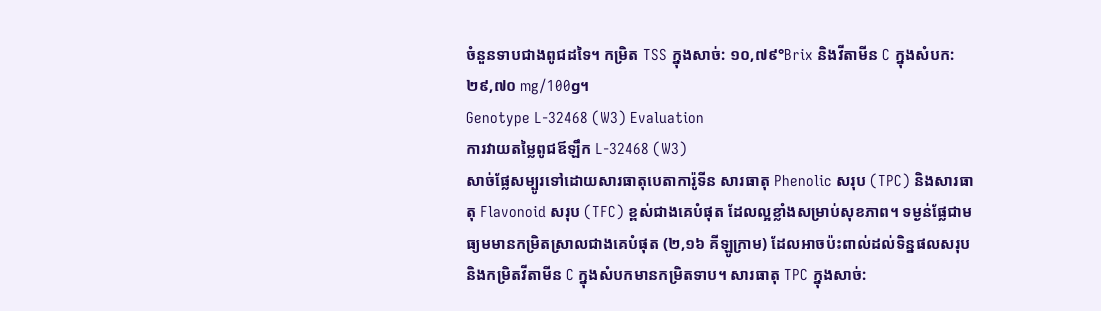ចំនួនទាបជាងពូជដទៃ។ កម្រិត TSS ក្នុងសាច់: ១០,៧៩°Brix និងវីតាមីន C ក្នុងសំបក: ២៩,៧០ mg/100g។
Genotype L-32468 (W3) Evaluation
ការវាយតម្លៃពូជឪឡឹក L-32468 (W3)
សាច់ផ្លែសម្បូរទៅដោយសារធាតុបេតាការ៉ូទីន សារធាតុ Phenolic សរុប (TPC) និងសារធាតុ Flavonoid សរុប (TFC) ខ្ពស់ជាងគេបំផុត ដែលល្អខ្លាំងសម្រាប់សុខភាព។ ទម្ងន់ផ្លែជាមធ្យមមានកម្រិតស្រាលជាងគេបំផុត (២,១៦ គីឡូក្រាម) ដែលអាចប៉ះពាល់ដល់ទិន្នផលសរុប និងកម្រិតវីតាមីន C ក្នុងសំបកមានកម្រិតទាប។ សារធាតុ TPC ក្នុងសាច់: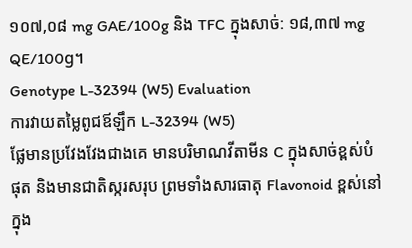១០៧,០៨ mg GAE/100g និង TFC ក្នុងសាច់: ១៨,៣៧ mg QE/100g។
Genotype L-32394 (W5) Evaluation
ការវាយតម្លៃពូជឪឡឹក L-32394 (W5)
ផ្លែមានប្រវែងវែងជាងគេ មានបរិមាណវីតាមីន C ក្នុងសាច់ខ្ពស់បំផុត និងមានជាតិស្ករសរុប ព្រមទាំងសារធាតុ Flavonoid ខ្ពស់នៅក្នុង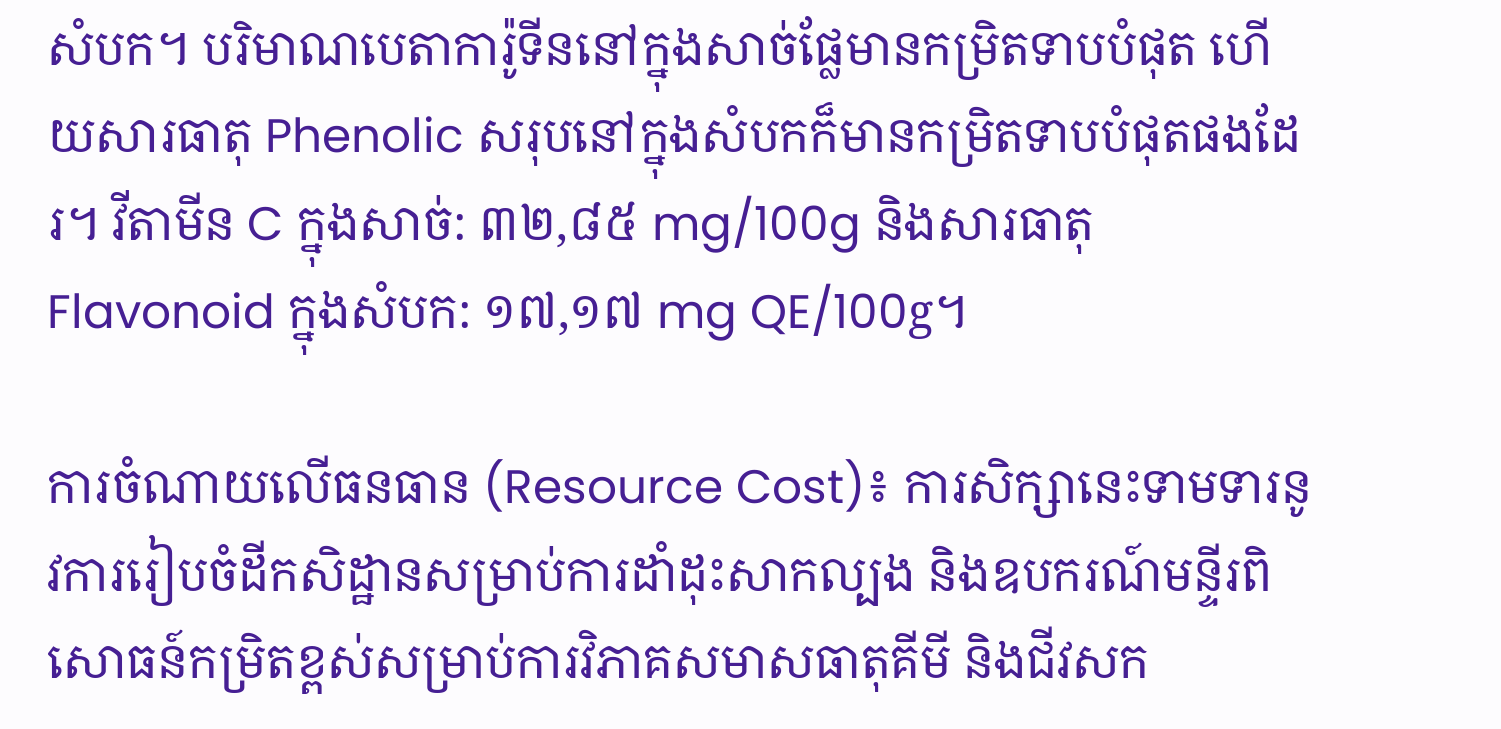សំបក។ បរិមាណបេតាការ៉ូទីននៅក្នុងសាច់ផ្លែមានកម្រិតទាបបំផុត ហើយសារធាតុ Phenolic សរុបនៅក្នុងសំបកក៏មានកម្រិតទាបបំផុតផងដែរ។ វីតាមីន C ក្នុងសាច់: ៣២,៨៥ mg/100g និងសារធាតុ Flavonoid ក្នុងសំបក: ១៧,១៧ mg QE/100g។

ការចំណាយលើធនធាន (Resource Cost)៖ ការសិក្សានេះទាមទារនូវការរៀបចំដីកសិដ្ឋានសម្រាប់ការដាំដុះសាកល្បង និងឧបករណ៍មន្ទីរពិសោធន៍កម្រិតខ្ពស់សម្រាប់ការវិភាគសមាសធាតុគីមី និងជីវសក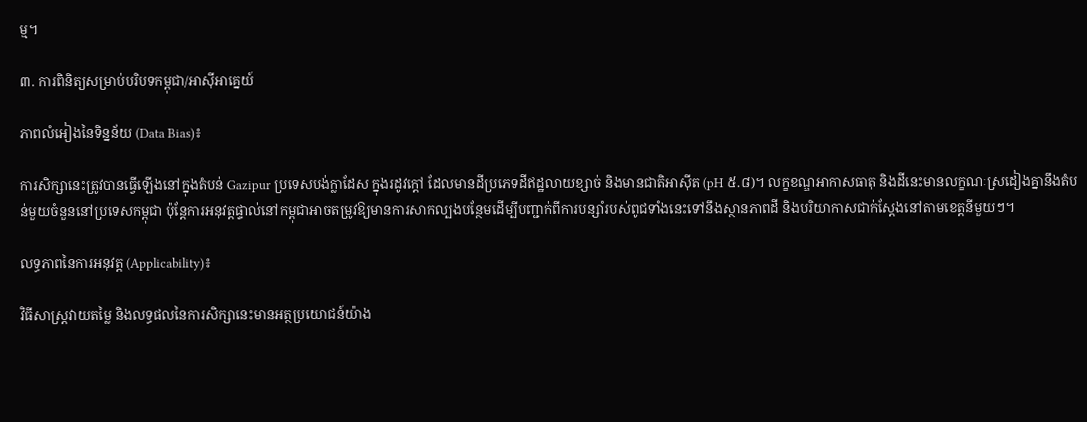ម្ម។

៣. ការពិនិត្យសម្រាប់បរិបទកម្ពុជា/អាស៊ីអាគ្នេយ៍

ភាពលំអៀងនៃទិន្នន័យ (Data Bias)៖

ការសិក្សានេះត្រូវបានធ្វើឡើងនៅក្នុងតំបន់ Gazipur ប្រទេសបង់ក្លាដែស ក្នុងរដូវក្តៅ ដែលមានដីប្រភេទដីឥដ្ឋលាយខ្សាច់ និងមានជាតិអាស៊ីត (pH ៥.៨)។ លក្ខខណ្ឌអាកាសធាតុ និងដីនេះមានលក្ខណៈស្រដៀងគ្នានឹងតំបន់មួយចំនួននៅប្រទេសកម្ពុជា ប៉ុន្តែការអនុវត្តផ្ទាល់នៅកម្ពុជាអាចតម្រូវឱ្យមានការសាកល្បងបន្ថែមដើម្បីបញ្ជាក់ពីការបន្សាំរបស់ពូជទាំងនេះទៅនឹងស្ថានភាពដី និងបរិយាកាសជាក់ស្តែងនៅតាមខេត្តនីមួយៗ។

លទ្ធភាពនៃការអនុវត្ត (Applicability)៖

វិធីសាស្ត្រវាយតម្លៃ និងលទ្ធផលនៃការសិក្សានេះមានអត្ថប្រយោជន៍យ៉ាង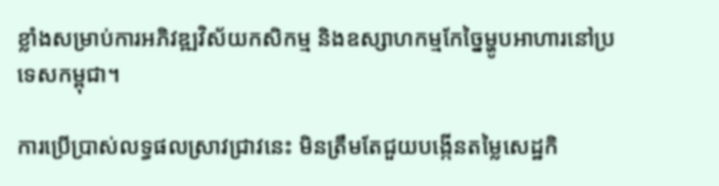ខ្លាំងសម្រាប់ការអភិវឌ្ឍវិស័យកសិកម្ម និងឧស្សាហកម្មកែច្នៃម្ហូបអាហារនៅប្រទេសកម្ពុជា។

ការប្រើប្រាស់លទ្ធផលស្រាវជ្រាវនេះ មិនត្រឹមតែជួយបង្កើនតម្លៃសេដ្ឋកិ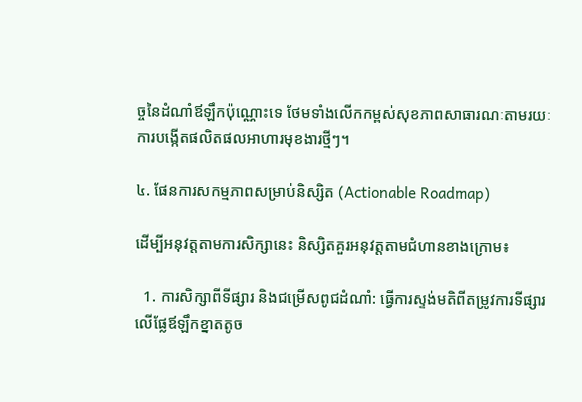ច្ចនៃដំណាំឪឡឹកប៉ុណ្ណោះទេ ថែមទាំងលើកកម្ពស់សុខភាពសាធារណៈតាមរយៈការបង្កើតផលិតផលអាហារមុខងារថ្មីៗ។

៤. ផែនការសកម្មភាពសម្រាប់និស្សិត (Actionable Roadmap)

ដើម្បីអនុវត្តតាមការសិក្សានេះ និស្សិតគួរអនុវត្តតាមជំហានខាងក្រោម៖

  1. ការសិក្សាពីទីផ្សារ និងជម្រើសពូជដំណាំ: ធ្វើការស្ទង់មតិពីតម្រូវការទីផ្សារលើផ្លែឪឡឹកខ្នាតតូច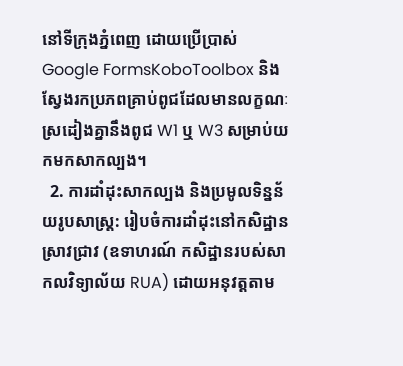នៅទីក្រុងភ្នំពេញ ដោយប្រើប្រាស់ Google FormsKoboToolbox និងស្វែងរកប្រភពគ្រាប់ពូជដែលមានលក្ខណៈស្រដៀងគ្នានឹងពូជ W1 ឬ W3 សម្រាប់យកមកសាកល្បង។
  2. ការដាំដុះសាកល្បង និងប្រមូលទិន្នន័យរូបសាស្ត្រ: រៀបចំការដាំដុះនៅកសិដ្ឋានស្រាវជ្រាវ (ឧទាហរណ៍ កសិដ្ឋានរបស់សាកលវិទ្យាល័យ RUA) ដោយអនុវត្តតាម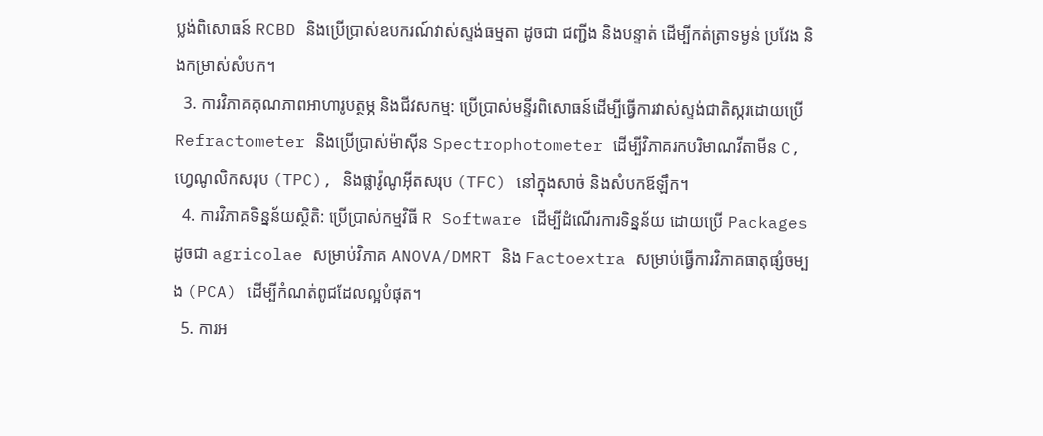ប្លង់ពិសោធន៍ RCBD និងប្រើប្រាស់ឧបករណ៍វាស់ស្ទង់ធម្មតា ដូចជា ជញ្ជីង និងបន្ទាត់ ដើម្បីកត់ត្រាទម្ងន់ ប្រវែង និងកម្រាស់សំបក។
  3. ការវិភាគគុណភាពអាហារូបត្ថម្ភ និងជីវសកម្ម: ប្រើប្រាស់មន្ទីរពិសោធន៍ដើម្បីធ្វើការវាស់ស្ទង់ជាតិស្ករដោយប្រើ Refractometer និងប្រើប្រាស់ម៉ាស៊ីន Spectrophotometer ដើម្បីវិភាគរកបរិមាណវីតាមីន C, ហ្វេណូលិកសរុប (TPC), និងផ្លាវ៉ូណូអ៊ីតសរុប (TFC) នៅក្នុងសាច់ និងសំបកឪឡឹក។
  4. ការវិភាគទិន្នន័យស្ថិតិ: ប្រើប្រាស់កម្មវិធី R Software ដើម្បីដំណើរការទិន្នន័យ ដោយប្រើ Packages ដូចជា agricolae សម្រាប់វិភាគ ANOVA/DMRT និង Factoextra សម្រាប់ធ្វើការវិភាគធាតុផ្សំចម្បង (PCA) ដើម្បីកំណត់ពូជដែលល្អបំផុត។
  5. ការអ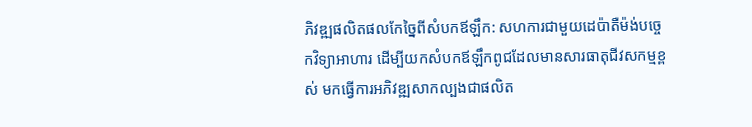ភិវឌ្ឍផលិតផលកែច្នៃពីសំបកឪឡឹក: សហការជាមួយដេប៉ាតឺម៉ង់បច្ចេកវិទ្យាអាហារ ដើម្បីយកសំបកឪឡឹកពូជដែលមានសារធាតុជីវសកម្មខ្ពស់ មកធ្វើការអភិវឌ្ឍសាកល្បងជាផលិត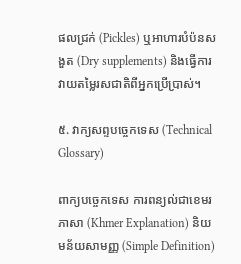ផលជ្រក់ (Pickles) ឬអាហារបំប៉នសងួត (Dry supplements) និងធ្វើការវាយតម្លៃរសជាតិពីអ្នកប្រើប្រាស់។

៥. វាក្យសព្ទបច្ចេកទេស (Technical Glossary)

ពាក្យបច្ចេកទេស ការពន្យល់ជាខេមរភាសា (Khmer Explanation) និយមន័យសាមញ្ញ (Simple Definition)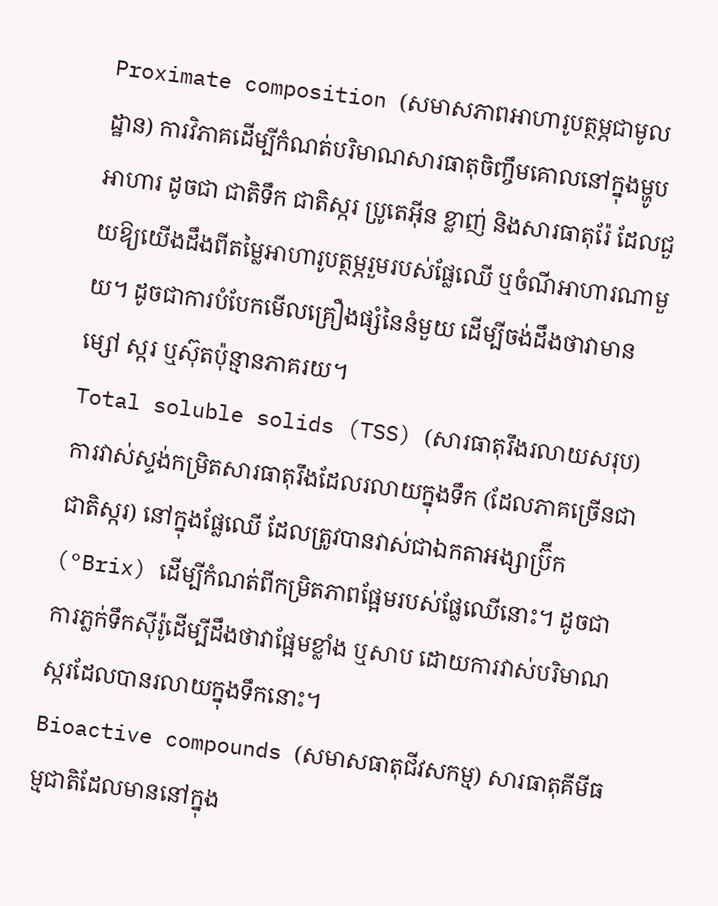Proximate composition (សមាសភាពអាហារូបត្ថម្ភជាមូលដ្ឋាន) ការវិភាគដើម្បីកំណត់បរិមាណសារធាតុចិញ្ចឹមគោលនៅក្នុងម្ហូបអាហារ ដូចជា ជាតិទឹក ជាតិស្ករ ប្រូតេអ៊ីន ខ្លាញ់ និងសារធាតុរ៉ែ ដែលជួយឱ្យយើងដឹងពីតម្លៃអាហារូបត្ថម្ភរួមរបស់ផ្លែឈើ ឬចំណីអាហារណាមួយ។ ដូចជាការបំបែកមើលគ្រឿងផ្សំនៃនំមួយ ដើម្បីចង់ដឹងថាវាមានម្សៅ ស្ករ ឬស៊ុតប៉ុន្មានភាគរយ។
Total soluble solids (TSS) (សារធាតុរឹងរលាយសរុប) ការវាស់ស្ទង់កម្រិតសារធាតុរឹងដែលរលាយក្នុងទឹក (ដែលភាគច្រើនជាជាតិស្ករ) នៅក្នុងផ្លែឈើ ដែលត្រូវបានវាស់ជាឯកតាអង្សាប៊្រីក (°Brix) ដើម្បីកំណត់ពីកម្រិតភាពផ្អែមរបស់ផ្លែឈើនោះ។ ដូចជាការភ្លក់ទឹកស៊ីរ៉ូដើម្បីដឹងថាវាផ្អែមខ្លាំង ឬសាប ដោយការវាស់បរិមាណស្ករដែលបានរលាយក្នុងទឹកនោះ។
Bioactive compounds (សមាសធាតុជីវសកម្ម) សារធាតុគីមីធម្មជាតិដែលមាននៅក្នុង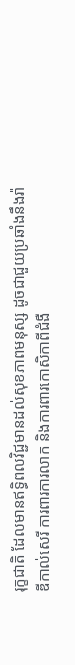រុក្ខជាតិ ដែលមានឥទ្ធិពលវិជ្ជមានដល់សុខភាពមនុស្ស ដូចជាជួយប្រឆាំងនឹងរ៉ាឌីកាល់សេរី ការពារការលាក និងការពារកោសិកាពីជំងឺ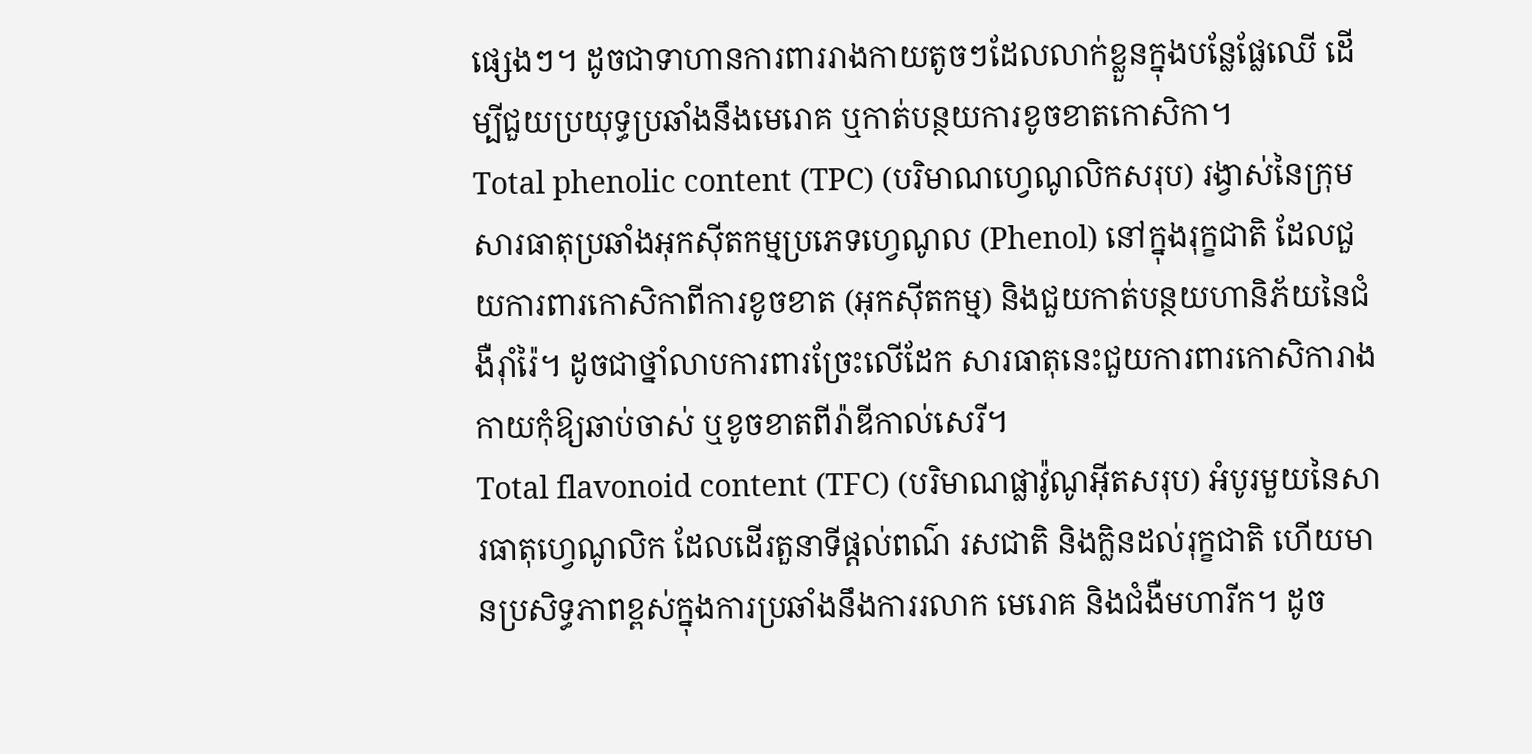ផ្សេងៗ។ ដូចជាទាហានការពាររាងកាយតូចៗដែលលាក់ខ្លួនក្នុងបន្លែផ្លែឈើ ដើម្បីជួយប្រយុទ្ធប្រឆាំងនឹងមេរោគ ឬកាត់បន្ថយការខូចខាតកោសិកា។
Total phenolic content (TPC) (បរិមាណហ្វេណូលិកសរុប) រង្វាស់នៃក្រុមសារធាតុប្រឆាំងអុកស៊ីតកម្មប្រភេទហ្វេណូល (Phenol) នៅក្នុងរុក្ខជាតិ ដែលជួយការពារកោសិកាពីការខូចខាត (អុកស៊ីតកម្ម) និងជួយកាត់បន្ថយហានិភ័យនៃជំងឺរ៉ាំរ៉ៃ។ ដូចជាថ្នាំលាបការពារច្រែះលើដែក សារធាតុនេះជួយការពារកោសិការាងកាយកុំឱ្យឆាប់ចាស់ ឬខូចខាតពីរ៉ាឌីកាល់សេរី។
Total flavonoid content (TFC) (បរិមាណផ្លាវ៉ូណូអ៊ីតសរុប) អំបូរមួយនៃសារធាតុហ្វេណូលិក ដែលដើរតួនាទីផ្តល់ពណ៌ រសជាតិ និងក្លិនដល់រុក្ខជាតិ ហើយមានប្រសិទ្ធភាពខ្ពស់ក្នុងការប្រឆាំងនឹងការរលាក មេរោគ និងជំងឺមហារីក។ ដូច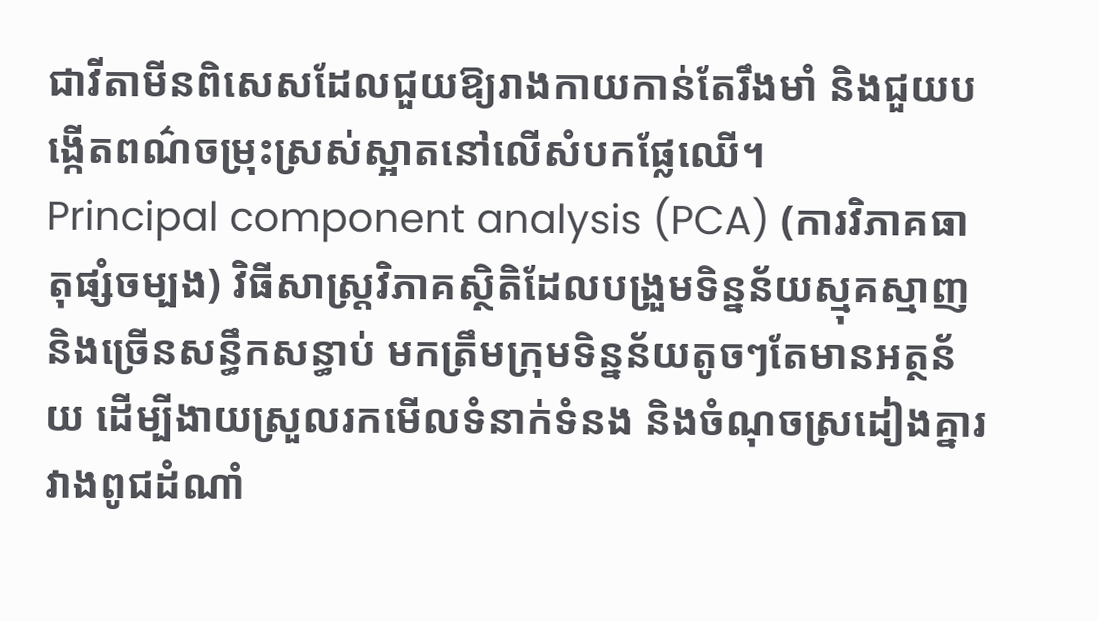ជាវីតាមីនពិសេសដែលជួយឱ្យរាងកាយកាន់តែរឹងមាំ និងជួយបង្កើតពណ៌ចម្រុះស្រស់ស្អាតនៅលើសំបកផ្លែឈើ។
Principal component analysis (PCA) (ការវិភាគធាតុផ្សំចម្បង) វិធីសាស្ត្រវិភាគស្ថិតិដែលបង្រួមទិន្នន័យស្មុគស្មាញនិងច្រើនសន្ធឹកសន្ធាប់ មកត្រឹមក្រុមទិន្នន័យតូចៗតែមានអត្ថន័យ ដើម្បីងាយស្រួលរកមើលទំនាក់ទំនង និងចំណុចស្រដៀងគ្នារវាងពូជដំណាំ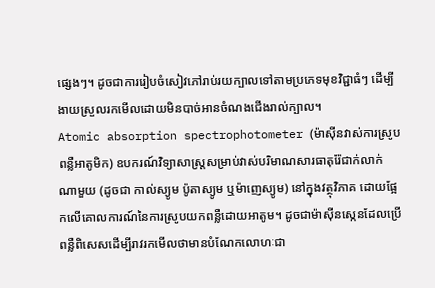ផ្សេងៗ។ ដូចជាការរៀបចំសៀវភៅរាប់រយក្បាលទៅតាមប្រភេទមុខវិជ្ជាធំៗ ដើម្បីងាយស្រួលរកមើលដោយមិនបាច់អានចំណងជើងរាល់ក្បាល។
Atomic absorption spectrophotometer (ម៉ាស៊ីនវាស់ការស្រូបពន្លឺអាតូមិក) ឧបករណ៍វិទ្យាសាស្ត្រសម្រាប់វាស់បរិមាណសារធាតុរ៉ែជាក់លាក់ណាមួយ (ដូចជា កាល់ស្យូម ប៉ូតាស្យូម ឬម៉ាញេស្យូម) នៅក្នុងវត្ថុវិភាគ ដោយផ្អែកលើគោលការណ៍នៃការស្រូបយកពន្លឺដោយអាតូម។ ដូចជាម៉ាស៊ីនស្កេនដែលប្រើពន្លឺពិសេសដើម្បីរាវរកមើលថាមានបំណែកលោហៈជា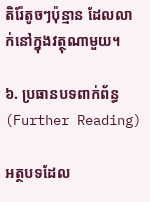តិរ៉ែតូចៗប៉ុន្មាន ដែលលាក់នៅក្នុងវត្ថុណាមួយ។

៦. ប្រធានបទពាក់ព័ន្ធ (Further Reading)

អត្ថបទដែល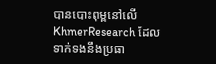បានបោះពុម្ពនៅលើ KhmerResearch ដែលទាក់ទងនឹងប្រធា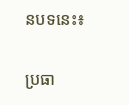នបទនេះ៖

ប្រធា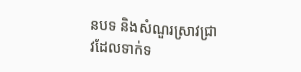នបទ និងសំណួរស្រាវជ្រាវដែលទាក់ទ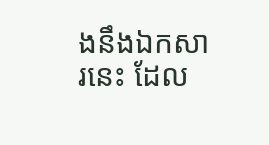ងនឹងឯកសារនេះ ដែល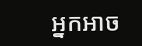អ្នកអាច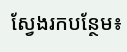ស្វែងរកបន្ថែម៖